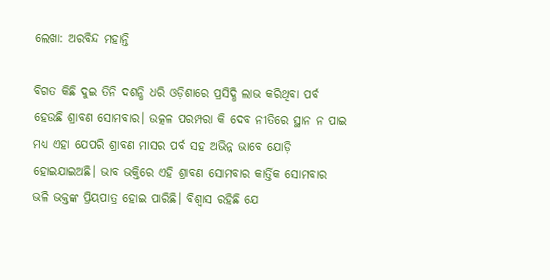ଲେଖା: ଅରବିନ୍ଦ ମହାନ୍ତି

ବିଗତ କିଛି ଦୁଇ ତିନି ଦଶନ୍ଧି ଧରି ଓଡ଼ିଶାରେ ପ୍ରସିଦ୍ଧି ଲାଭ କରିଥିବା ପର୍ବ ହେଉଛି ଶ୍ରାବଣ ସୋମବାର। ଉତ୍କଳ ପରମ୍ପରା କି ଦେବ ନୀତିରେ ସ୍ଥାନ ନ ପାଇ ମଧ୍ୟ ଏହା ଯେପରି ଶ୍ରାବଣ ମାସର ପର୍ବ ସହ ଅଭିନ୍ନ ଭାବେ ଯୋଡ଼ି ହୋଇଯାଇଅଛି। ଭାବ ଭକ୍ତିରେ ଏହି ଶ୍ରାବଣ ସୋମବାର କାର୍ତ୍ତିକ ସୋମବାର ଭଳି ଭକ୍ତଙ୍କ ପ୍ରିୟପାତ୍ର ହୋଇ ପାରିଛି। ବିଶ୍ୱାସ ରହିଛି ଯେ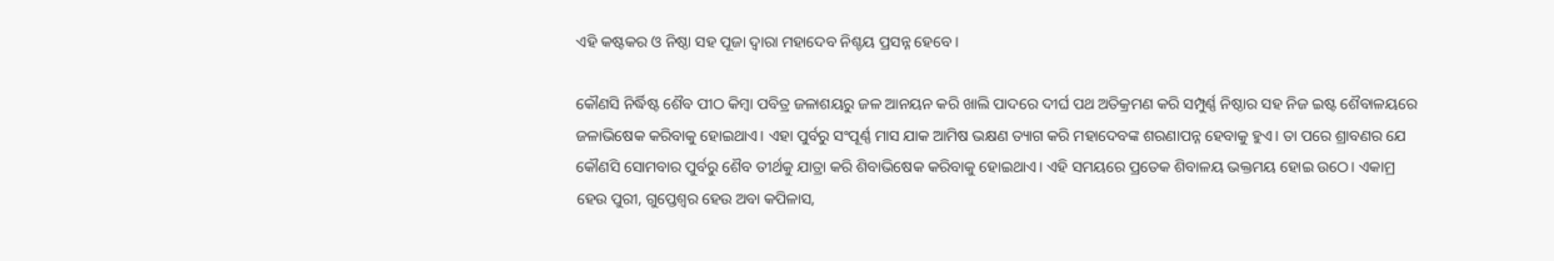ଏହି କଷ୍ଟକର ଓ ନିଷ୍ଠା ସହ ପୂଜା ଦ୍ୱାରା ମହାଦେବ ନିଶ୍ଚୟ ପ୍ରସନ୍ନ ହେବେ।

କୌଣସି ନିର୍ଦ୍ଧିଷ୍ଟ ଶୈବ ପୀଠ କିମ୍ବା ପବିତ୍ର ଜଳାଶୟରୁ ଜଳ ଆନୟନ କରି ଖାଲି ପାଦରେ ଦୀର୍ଘ ପଥ ଅତିକ୍ରମଣ କରି ସମ୍ପୁର୍ଣ୍ଣ ନିଷ୍ଠାର ସହ ନିଜ ଇଷ୍ଟ ଶୈବାଳୟରେ ଜଳାଭିଷେକ କରିବାକୁ ହୋଇଥାଏ। ଏହା ପୁର୍ବରୁ ସଂପୂର୍ଣ୍ଣ ମାସ ଯାକ ଆମିଷ ଭକ୍ଷଣ ତ୍ୟାଗ କରି ମହାଦେବଙ୍କ ଶରଣାପନ୍ନ ହେବାକୁ ହୁଏ। ତା ପରେ ଶ୍ରାବଣର ଯେ କୌଣସି ସୋମବାର ପୁର୍ବରୁ ଶୈବ ତୀର୍ଥକୁ ଯାତ୍ରା କରି ଶିବାଭିଷେକ କରିବାକୁ ହୋଇଥାଏ। ଏହି ସମୟରେ ପ୍ରତେକ ଶିବାଳୟ ଭକ୍ତମୟ ହୋଇ ଉଠେ। ଏକାମ୍ର ହେଉ ପୁରୀ, ଗୁପ୍ତେଶ୍ବର ହେଉ ଅବା କପିଳାସ,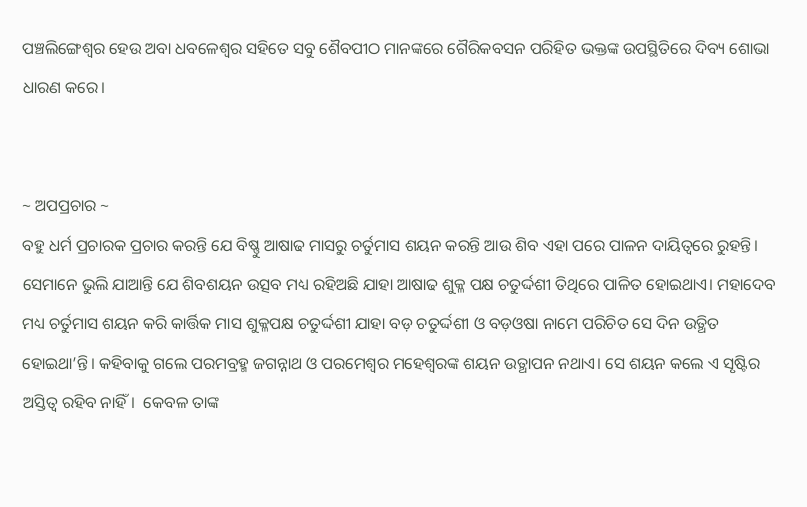ପଞ୍ଚଲିଙ୍ଗେଶ୍ବର ହେଉ ଅବା ଧବଳେଶ୍ବର ସହିତେ ସବୁ ଶୈବପୀଠ ମାନଙ୍କରେ ଗୈରିକବସନ ପରିହିତ ଭକ୍ତଙ୍କ ଉପସ୍ଥିତିରେ ଦିବ୍ୟ ଶୋଭା ଧାରଣ କରେ।


~ ଅପପ୍ରଚାର ~
ବହୁ ଧର୍ମ ପ୍ରଚାରକ ପ୍ରଚାର କରନ୍ତି ଯେ ବିଷ୍ଣୁ ଆଷାଢ ମାସରୁ ଚର୍ତୁମାସ ଶୟନ କରନ୍ତି ଆଉ ଶିବ ଏହା ପରେ ପାଳନ ଦାୟିତ୍ଵରେ ରୁହନ୍ତି। ସେମାନେ ଭୁଲି ଯାଆନ୍ତି ଯେ ଶିବଶୟନ ଉତ୍ସବ ମଧ୍ୟ ରହିଅଛି ଯାହା ଆଷାଢ ଶୁକ୍ଳ ପକ୍ଷ ଚତୁର୍ଦ୍ଦଶୀ ତିଥିରେ ପାଳିତ ହୋଇଥାଏ। ମହାଦେବ ମଧ୍ୟ ଚର୍ତୁମାସ ଶୟନ କରି କାର୍ତ୍ତିକ ମାସ ଶୁକ୍ଳପକ୍ଷ ଚତୁର୍ଦ୍ଦଶୀ ଯାହା ବଡ଼ ଚତୁର୍ଦ୍ଦଶୀ ଓ ବଡ଼ଓଷା ନାମେ ପରିଚିତ ସେ ଦିନ ଉତ୍ଥିତ ହୋଇଥା’ନ୍ତି। କହିବାକୁ ଗଲେ ପରମବ୍ରହ୍ମ ଜଗନ୍ନାଥ ଓ ପରମେଶ୍ୱର ମହେଶ୍ୱରଙ୍କ ଶୟନ ଉତ୍ଥାପନ ନଥାଏ। ସେ ଶୟନ କଲେ ଏ ସୃଷ୍ଟିର ଅସ୍ତିତ୍ବ ରହିବ ନାହିଁ।  କେବଳ ତାଙ୍କ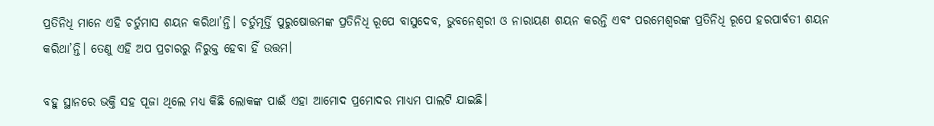ପ୍ରତିନିଧି ମାନେ ଏହି ଚର୍ତୁମାସ ଶୟନ କରିଥା’ନ୍ତି। ଚର୍ତୁମୂର୍ତ୍ତି ପୁରୁଷୋତ୍ତମଙ୍କ ପ୍ରତିନିଧି ରୂପେ ବାସୁଦେବ, ଭୁବନେଶ୍ଵରୀ ଓ ନାରାୟଣ ଶୟନ କରନ୍ତି ଏବଂ ପରମେଶ୍ୱରଙ୍କ ପ୍ରତିନିଧି ରୂପେ ହରପାର୍ବତୀ ଶୟନ କରିଥା’ନ୍ତି। ତେଣୁ ଏହି ଅପ ପ୍ରଚାରରୁ ନିରୁକ୍ତ ହେବା ହିଁ ଉତ୍ତମ।

ବହୁ ସ୍ଥାନରେ ଭକ୍ତି ସହ ପୂଜା ଥିଲେ ମଧ୍ୟ କିଛି ଲୋକଙ୍କ ପାଈଁ ଏହା ଆମୋଦ ପ୍ରମୋଦର ମାଧ୍ୟମ ପାଲଟି ଯାଇଛି।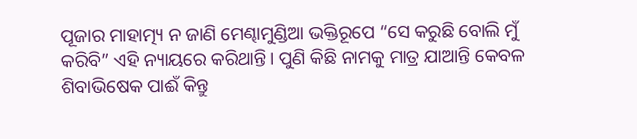ପୂଜାର ମାହାତ୍ମ୍ୟ ନ ଜାଣି ମେଣ୍ଢାମୁଣ୍ଡିଆ ଭକ୍ତିରୂପେ “ସେ କରୁଛି ବୋଲି ମୁଁ କରିବି” ଏହି ନ୍ୟାୟରେ କରିଥାନ୍ତି। ପୁଣି କିଛି ନାମକୁ ମାତ୍ର ଯାଆନ୍ତି କେବଳ ଶିବାଭିଷେକ ପାଈଁ କିନ୍ତୁ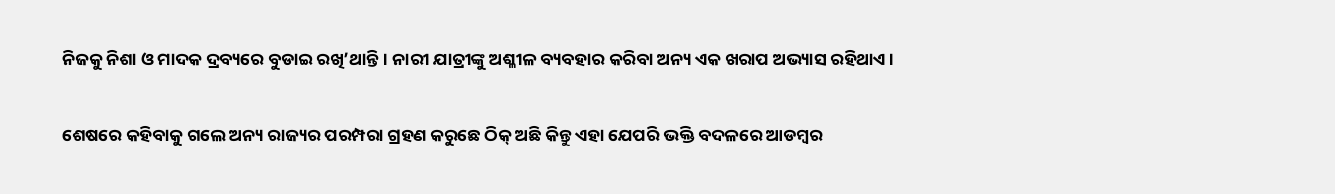ନିଜକୁ ନିଶା ଓ ମାଦକ ଦ୍ରବ୍ୟରେ ବୁଡାଇ ରଖି’ଥାନ୍ତି। ନାରୀ ଯାତ୍ରୀଙ୍କୁ ଅଶ୍ଳୀଳ ବ୍ୟବହାର କରିବା ଅନ୍ୟ ଏକ ଖରାପ ଅଭ୍ୟାସ ରହିଥାଏ।

ଶେଷରେ କହିବାକୁ ଗଲେ ଅନ୍ୟ ରାଜ୍ୟର ପରମ୍ପରା ଗ୍ରହଣ କରୁଛେ ଠିକ୍ ଅଛି କିନ୍ତୁ ଏହା ଯେପରି ଭକ୍ତି ବଦଳରେ ଆଡମ୍ବର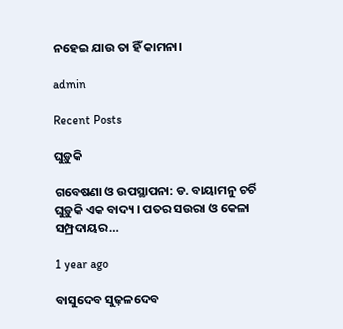ନହେଇ ଯାଉ ତା ହିଁ କାମନା।

admin

Recent Posts

ଘୁଡ଼ୁକି

ଗବେଷଣା ଓ ଉପସ୍ଥାପନା: ଡ. ବାୟାମନୁ ଚର୍ଚି ଘୁଡ଼ୁକି ଏକ ବାଦ୍ୟ । ପତର ସଉରା ଓ କେଳା ସମ୍ପ୍ରଦାୟର…

1 year ago

ବାସୁଦେବ ସୁଢ଼ଳଦେବ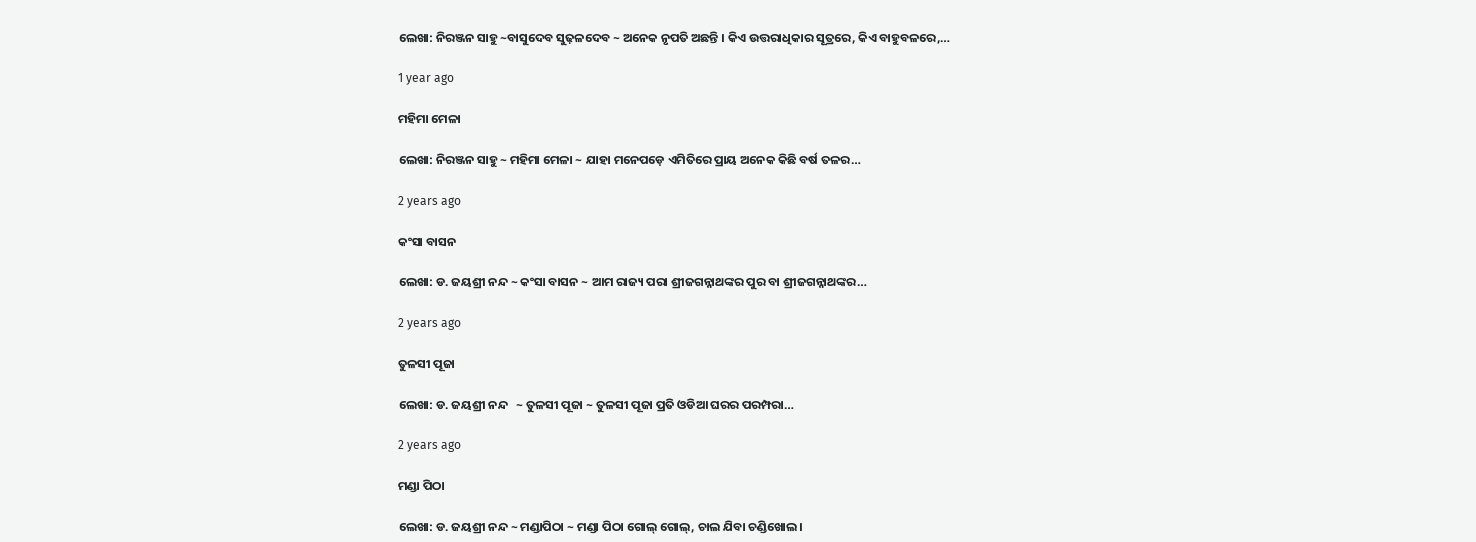ଲେଖା: ନିରଞ୍ଜନ ସାହୁ ~ବାସୁଦେବ ସୁଢ଼ଳଦେବ ~ ଅନେକ ନୃପତି ଅଛନ୍ତି । କିଏ ଉତ୍ତରାଧିକାର ସୂତ୍ରରେ, କିଏ ବାହୁବଳରେ,…

1 year ago

ମହିମା ମେଳା

ଲେଖା: ନିରଞ୍ଜନ ସାହୁ ~ ମହିମା ମେଳା ~ ଯାହା ମନେପଡ଼େ ଏମିତିରେ ପ୍ରାୟ ଅନେକ କିଛି ବର୍ଷ ତଳର…

2 years ago

କଂସା ବାସନ

ଲେଖା: ଡ. ଜୟଶ୍ରୀ ନନ୍ଦ ~ କଂସା ବାସନ ~ ଆମ ରାଜ୍ୟ ପରା ଶ୍ରୀଜଗନ୍ନାଥଙ୍କର ପୁର ବା ଶ୍ରୀଜଗନ୍ନାଥଙ୍କର…

2 years ago

ତୁଳସୀ ପୂଜା

ଲେଖା: ଡ. ଜୟଶ୍ରୀ ନନ୍ଦ   ~ ତୁଳସୀ ପୂଜା ~ ତୁଳସୀ ପୂଜା ପ୍ରତି ଓଡିଆ ଘରର ପରମ୍ପରା…

2 years ago

ମଣ୍ଡା ପିଠା

ଲେଖା: ଡ. ଜୟଶ୍ରୀ ନନ୍ଦ ~ ମଣ୍ଡାପିଠା ~ ମଣ୍ଡା ପିଠା ଗୋଲ୍ ଗୋଲ୍, ଚାଲ ଯିବା ଚଣ୍ଡିଖୋଲ।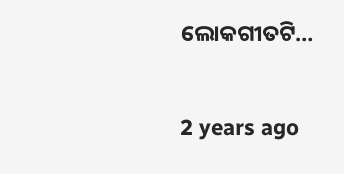ଲୋକଗୀତଟି…

2 years ago